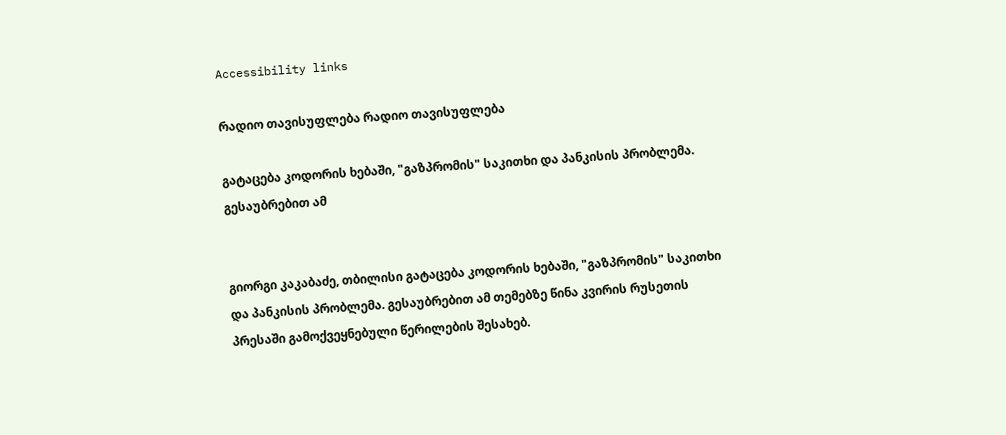Accessibility links

რადიო თავისუფლება რადიო თავისუფლება

გატაცება კოდორის ხებაში, "გაზპრომის" საკითხი და პანკისის პრობლემა. გესაუბრებით ამ


გიორგი კაკაბაძე, თბილისი გატაცება კოდორის ხებაში, "გაზპრომის" საკითხი და პანკისის პრობლემა. გესაუბრებით ამ თემებზე წინა კვირის რუსეთის პრესაში გამოქვეყნებული წერილების შესახებ.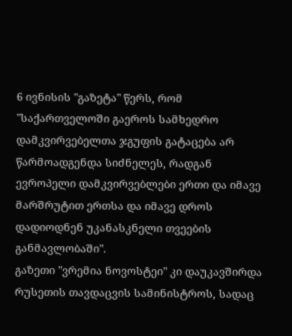6 ივნისის "გაზეტა" წერს, რომ "საქართველოში გაეროს სამხედრო დამკვირვებელთა ჯგუფის გატაცება არ წარმოადგენდა სიძნელეს, რადგან ევროპელი დამკვირვებლები ერთი და იმავე მარშრუტით ერთსა და იმავე დროს დადიოდნენ უკანასკნელი თვეების განმავლობაში".
გაზეთი "ვრემია ნოვოსტეი" კი დაუკავშირდა რუსეთის თავდაცვის სამინისტროს, სადაც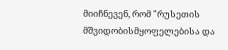მიიჩნევენ, რომ "რუსეთის მშვიდობისმყოფელებისა და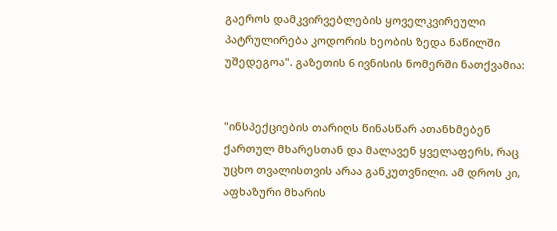გაეროს დამკვირვებლების ყოველკვირეული პატრულირება კოდორის ხეობის ზედა ნაწილში უშედეგოა". გაზეთის 6 ივნისის ნომერში ნათქვამია:


"ინსპექციების თარიღს წინასწარ ათანხმებენ ქართულ მხარესთან და მალავენ ყველაფერს, რაც უცხო თვალისთვის არაა განკუთვნილი. ამ დროს კი, აფხაზური მხარის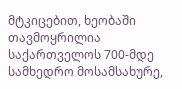მტკიცებით, ხეობაში თავმოყრილია საქართველოს 700-მდე სამხედრო მოსამსახურე,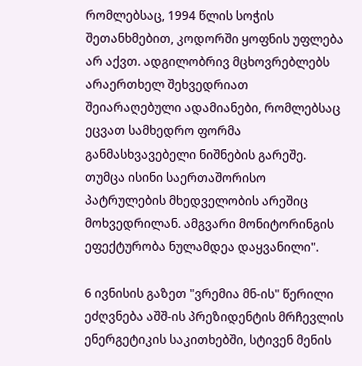რომლებსაც, 1994 წლის სოჭის შეთანხმებით, კოდორში ყოფნის უფლება არ აქვთ. ადგილობრივ მცხოვრებლებს არაერთხელ შეხვედრიათ შეიარაღებული ადამიანები, რომლებსაც ეცვათ სამხედრო ფორმა განმასხვავებელი ნიშნების გარეშე. თუმცა ისინი საერთაშორისო პატრულების მხედველობის არეშიც მოხვედრილან. ამგვარი მონიტორინგის ეფექტურობა ნულამდეა დაყვანილი".

6 ივნისის გაზეთ "ვრემია მნ-ის" წერილი ეძღვნება აშშ-ის პრეზიდენტის მრჩევლის ენერგეტიკის საკითხებში, სტივენ მენის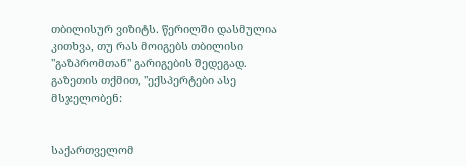თბილისურ ვიზიტს. წერილში დასმულია კითხვა, თუ რას მოიგებს თბილისი "გაზპრომთან" გარიგების შედეგად.
გაზეთის თქმით, "ექსპერტები ასე მსჯელობენ:


საქართველომ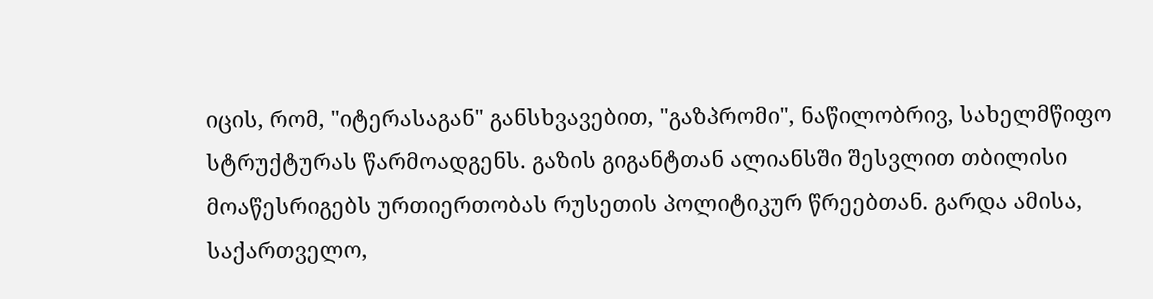იცის, რომ, "იტერასაგან" განსხვავებით, "გაზპრომი", ნაწილობრივ, სახელმწიფო სტრუქტურას წარმოადგენს. გაზის გიგანტთან ალიანსში შესვლით თბილისი მოაწესრიგებს ურთიერთობას რუსეთის პოლიტიკურ წრეებთან. გარდა ამისა, საქართველო,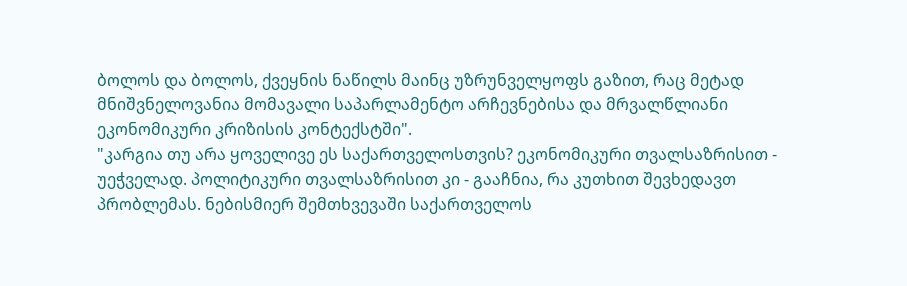ბოლოს და ბოლოს, ქვეყნის ნაწილს მაინც უზრუნველყოფს გაზით, რაც მეტად მნიშვნელოვანია მომავალი საპარლამენტო არჩევნებისა და მრვალწლიანი ეკონომიკური კრიზისის კონტექსტში".
"კარგია თუ არა ყოველივე ეს საქართველოსთვის? ეკონომიკური თვალსაზრისით - უეჭველად. პოლიტიკური თვალსაზრისით კი - გააჩნია, რა კუთხით შევხედავთ პრობლემას. ნებისმიერ შემთხვევაში საქართველოს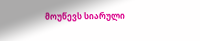მოუწევს სიარული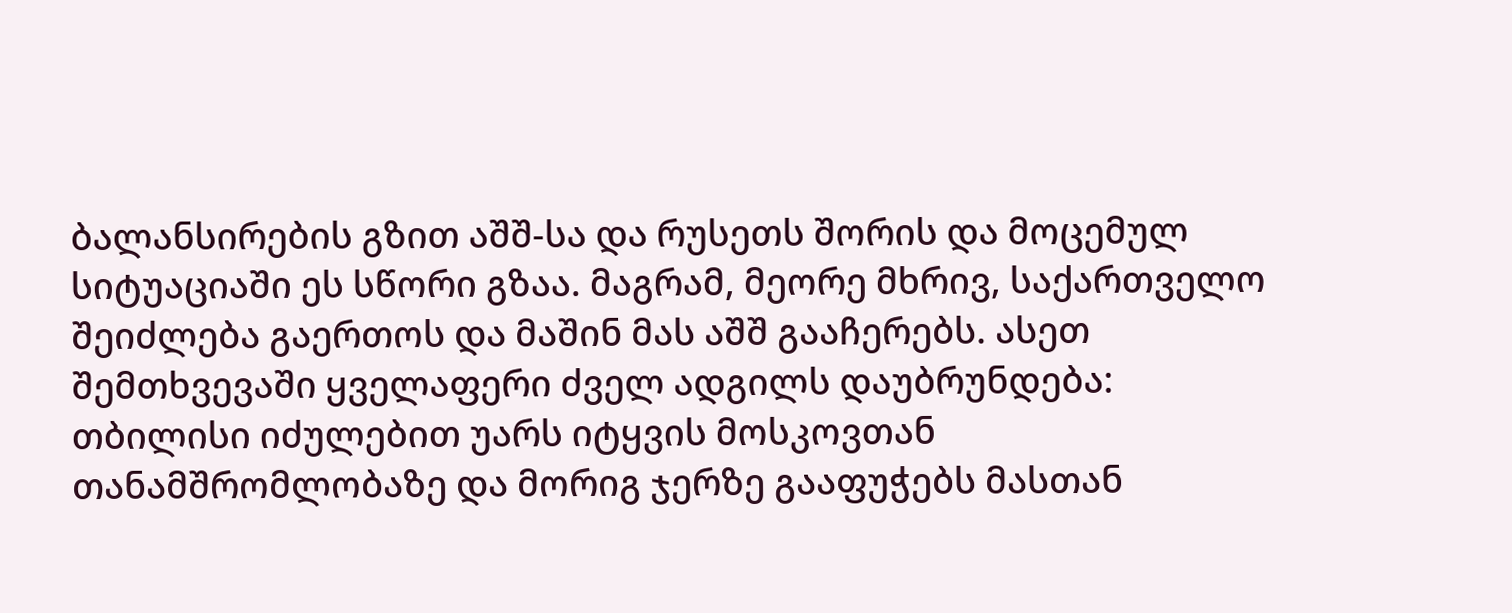ბალანსირების გზით აშშ-სა და რუსეთს შორის და მოცემულ სიტუაციაში ეს სწორი გზაა. მაგრამ, მეორე მხრივ, საქართველო შეიძლება გაერთოს და მაშინ მას აშშ გააჩერებს. ასეთ შემთხვევაში ყველაფერი ძველ ადგილს დაუბრუნდება: თბილისი იძულებით უარს იტყვის მოსკოვთან თანამშრომლობაზე და მორიგ ჯერზე გააფუჭებს მასთან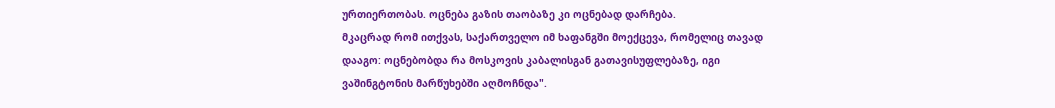ურთიერთობას. ოცნება გაზის თაობაზე კი ოცნებად დარჩება.
მკაცრად რომ ითქვას, საქართველო იმ ხაფანგში მოექცევა, რომელიც თავად დააგო: ოცნებობდა რა მოსკოვის კაბალისგან გათავისუფლებაზე, იგი ვაშინგტონის მარწუხებში აღმოჩნდა".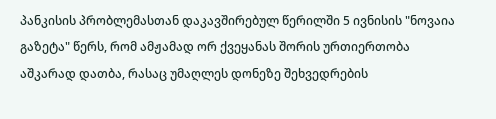პანკისის პრობლემასთან დაკავშირებულ წერილში 5 ივნისის "ნოვაია გაზეტა" წერს, რომ ამჟამად ორ ქვეყანას შორის ურთიერთობა აშკარად დათბა, რასაც უმაღლეს დონეზე შეხვედრების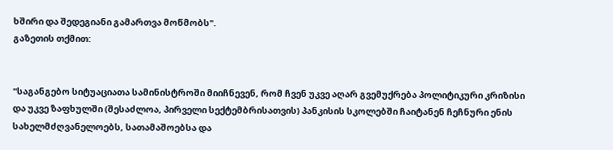ხშირი და შედეგიანი გამართვა მოწმობს".
გაზეთის თქმით:


"საგანგებო სიტუაციათა სამინისტროში მიიჩნევენ, რომ ჩვენ უკვე აღარ გვემუქრება პოლიტიკური კრიზისი და უკვე ზაფხულში (შესაძლოა, პირველი სექტემბრისათვის) პანკისის სკოლებში ჩაიტანენ ჩეჩნური ენის სახელმძღვანელოებს, სათამაშოებსა და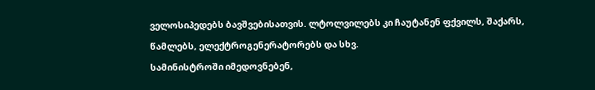ველოსიპედებს ბავშვებისათვის. ლტოლვილებს კი ჩაუტანენ ფქვილს, შაქარს, წამლებს, ელექტროგენერატორებს და სხვ.
სამინისტროში იმედოვნებენ,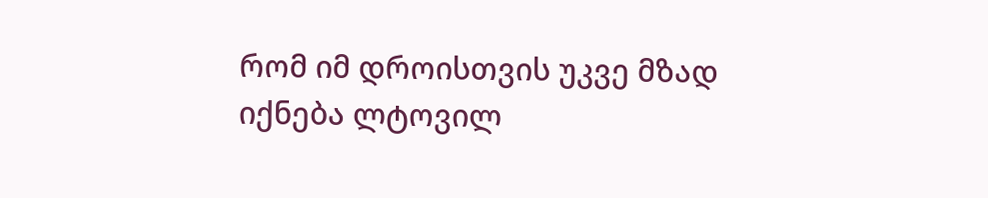რომ იმ დროისთვის უკვე მზად იქნება ლტოვილ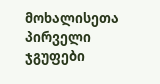მოხალისეთა პირველი ჯგუფები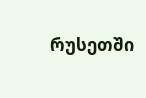რუსეთში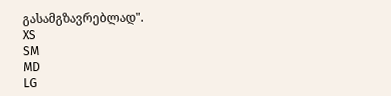გასამგზავრებლად".
XS
SM
MD
LG